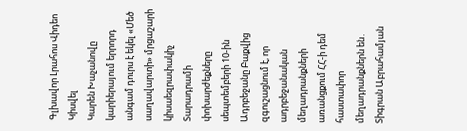Գլխավոր Լրահոս Վիդեո Կիսվել
Կարեն Խաչանովը կարիերայում երրորդ անգամ դուրս է եկել «Մեծ սաղավարտի» մրցաշարի կիսաեզրափակիչ Տարադրամի փոխարժեքները սեպտեմբերի 10-ին Ադրբեջանը Բաքվից զգուշացնում է, որ ադրբեջանական մեղադրանքների առանցքում ՀՀ-ի դեմ հաստափոր մեղադրանքներն են․ Տիգրան Աբրահամյան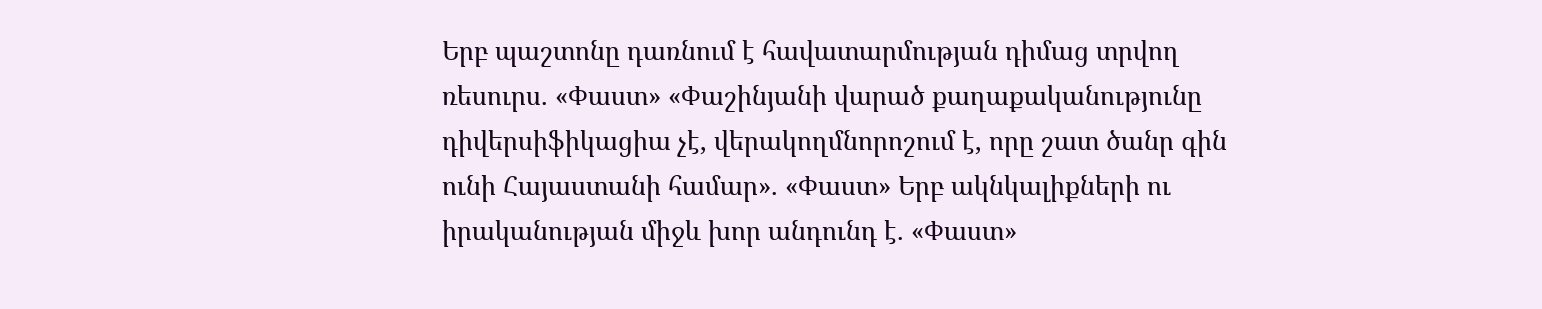Երբ պաշտոնը դառնում է հավատարմության դիմաց տրվող ռեսուրս. «Փաստ» «Փաշինյանի վարած քաղաքականությունը դիվերսիֆիկացիա չէ, վերակողմնորոշում է, որը շատ ծանր գին ունի Հայաստանի համար». «Փաստ» Երբ ակնկալիքների ու իրականության միջև խոր անդունդ է. «Փաստ»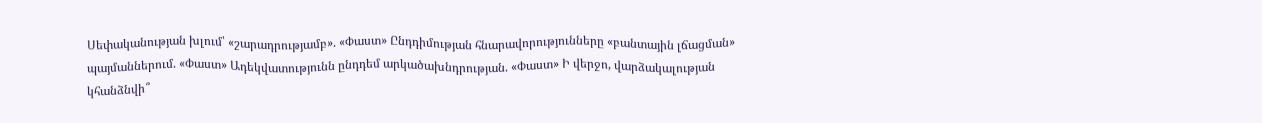Սեփականության խլում՝ «շարադրությամբ». «Փաստ» Ընդդիմության հնարավորությունները «բանտային լճացման» պայմաններում. «Փաստ» Ադեկվատությունն ընդդեմ արկածախնդրության. «Փաստ» Ի վերջո, վարձակալության կհանձնվի՞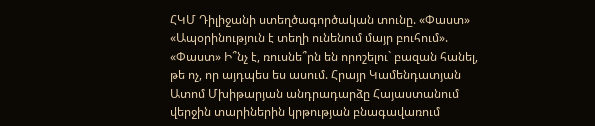ՀԿՄ Դիլիջանի ստեղծագործական տունը. «Փաստ» «Ապօրինություն է տեղի ունենում մայր բուհում». «Փաստ» Ի՞նչ է, ռուսնե՞րն են որոշելու` բազան հանել, թե ոչ, որ այդպես ես ասում. Հրայր Կամենդատյան
Ատոմ Մխիթարյան անդրադարձը Հայաստանում վերջին տարիներին կրթության բնագավառում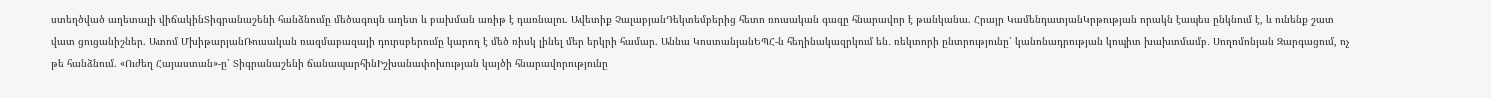ստեղծված աղետալի վիճակինՏիգրանաշենի հանձնումը մեծագույն աղետ և բախման առիթ է դառնալու. Ավետիք ՉալաբյանԴեկտեմբերից հետո ռուսական գազը հնարավոր է թանկանա. Հրայր ԿամենդատյանԿրթության որակն էապես ընկնում է, և ունենք շատ վատ ցուցանիշներ. Ատոմ ՄխիթարյանՌուսական ռազմաբազայի դուրսբերումը կարող է մեծ ռիսկ լինել մեր երկրի համար. Աննա ԿոստանյանԵՊՀ-ն հեղինակազրկում են․ ռեկտորի ընտրությունը՝ կանոնադրության կոպիտ խախտմամբ․ Սողոմոնյան Զարգացում, ոչ թե հանձնում. «Ուժեղ Հայաստան»-ը՝ Տիգրանաշենի ճանապարհինԻշխանափոխության կայծի հնարավորությունը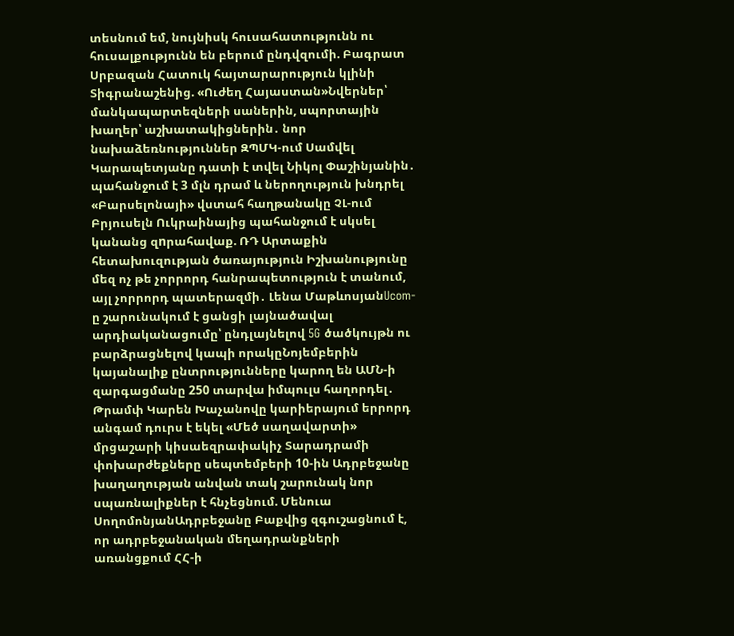տեսնում եմ, նույնիսկ հուսահատությունն ու հուսալքությունն են բերում ընդվզումի. Բագրատ Սրբազան Հատուկ հայտարարություն կլինի Տիգրանաշենից. «Ուժեղ Հայաստան»Նվերներ՝ մանկապարտեզների սաներին, սպորտային խաղեր՝ աշխատակիցներին․ նոր նախաձեռնություններ ԶՊՄԿ-ում Սամվել Կարապետյանը դատի է տվել Նիկոլ Փաշինյանին․ պահանջում է 3 մլն դրամ և ներողություն խնդրել «Բարսելոնայի» վստահ հաղթանակը ՉԼ-ում Բրյուսելն Ուկրաինայից պահանջում է սկսել կանանց զnրահավաք. ՌԴ Արտաքին հետախուզության ծառայություն Իշխանությունը մեզ ոչ թե չորրորդ հանրապետություն է տանում, այլ չորրորդ պատերազմի․ Լենա ՄաթևոսյանUcom-ը շարունակում է ցանցի լայնածավալ արդիականացումը՝ ընդլայնելով 5G ծածկույթն ու բարձրացնելով կապի որակըՆոյեմբերին կայանալիք ընտրությունները կարող են ԱՄՆ-ի զարգացմանը 250 տարվա իմպուլս հաղորդել․ Թրամփ Կարեն Խաչանովը կարիերայում երրորդ անգամ դուրս է եկել «Մեծ սաղավարտի» մրցաշարի կիսաեզրափակիչ Տարադրամի փոխարժեքները սեպտեմբերի 10-ին Ադրբեջանը խաղաղության անվան տակ շարունակ նոր սպառնալիքներ է հնչեցնում. Մենուա ՍողոմոնյանԱդրբեջանը Բաքվից զգուշացնում է, որ ադրբեջանական մեղադրանքների առանցքում ՀՀ-ի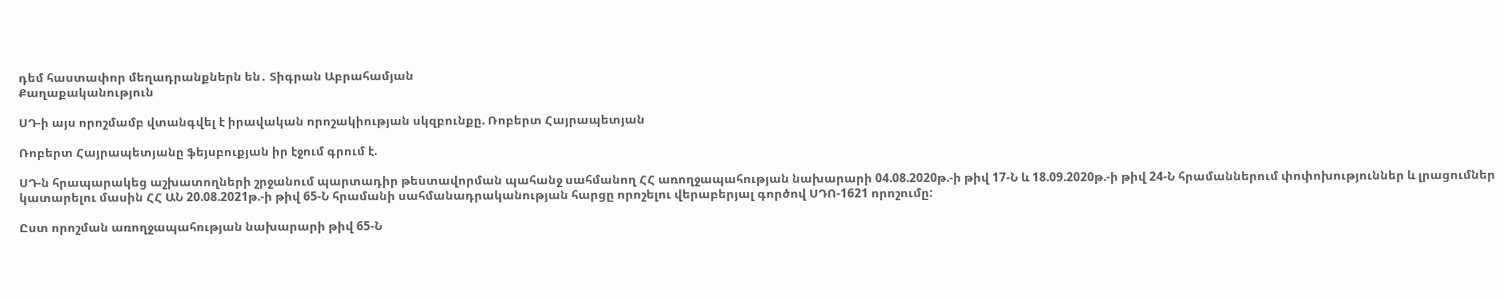դեմ հաստափոր մեղադրանքներն են․ Տիգրան Աբրահամյան
Քաղաքականություն

ՍԴ-ի այս որոշմամբ վտանգվել է իրավական որոշակիության սկզբունքը. Ռոբերտ Հայրապետյան

Ռոբերտ Հայրապետյանը ֆեյսբուքյան իր էջում գրում է.

ՍԴ-ն հրապարակեց աշխատողների շրջանում պարտադիր թեստավորման պահանջ սահմանող ՀՀ առողջապահության նախարարի 04.08.2020թ.-ի թիվ 17-Ն և 18.09.2020թ.-ի թիվ 24-Ն հրամաններում փոփոխություններ և լրացումներ կատարելու մասին ՀՀ ԱՆ 20.08.2021թ.-ի թիվ 65-Ն հրամանի սահմանադրականության հարցը որոշելու վերաբերյալ գործով ՍԴՈ-1621 որոշումը:

Ըստ որոշման առողջապահության նախարարի թիվ 65-Ն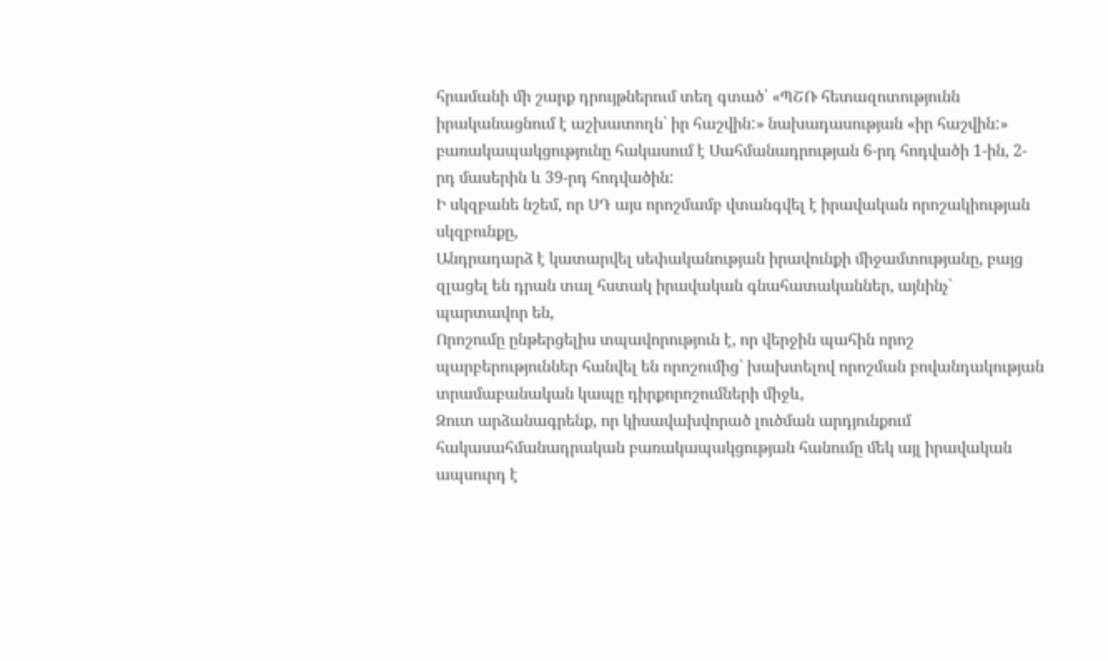հրամանի մի շարք դրույթներում տեղ գտած՝ «ՊՇՌ հետազոտությունն իրականացնում է աշխատողն՝ իր հաշվին:» նախադասության «իր հաշվին:» բառակապակցությունը հակասում է Սահմանադրության 6-րդ հոդվածի 1-ին, 2-րդ մասերին և 39-րդ հոդվածին:
Ի սկզբանե նշեմ, որ ՍԴ այս որոշմամբ վտանգվել է իրավական որոշակիության սկզբունքը,
Անդրադարձ է կատարվել սեփականության իրավունքի միջամտությանը, բայց զլացել են դրան տալ հստակ իրավական գնահատականներ, այնինչ` պարտավոր են,
Որոշումը ընթերցելիս տպավորություն է, որ վերջին պահին որոշ պարբերություններ հանվել են որոշումից` խախտելով որոշման բովանդակության տրամաբանական կապը դիրքորոշումների միջև,
Զուտ արձանագրենք, որ կիսավախվորած լուծման արդյունքում հակասահմանադրական բառակապակցության հանումը մեկ այլ իրավական ապսուրդ է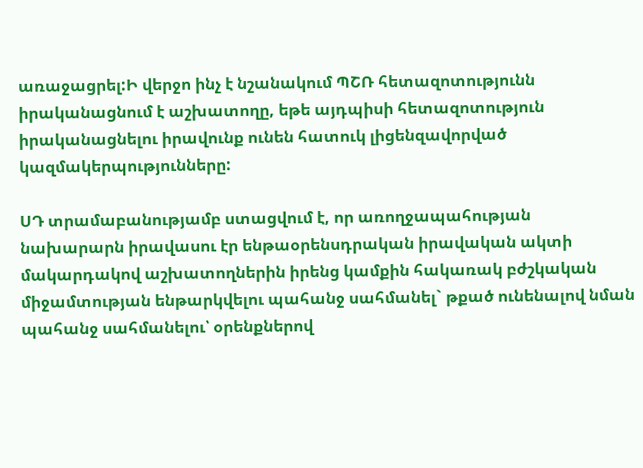առաջացրել:Ի վերջո ինչ է նշանակում ՊՇՌ հետազոտությունն իրականացնում է աշխատողը, եթե այդպիսի հետազոտություն իրականացնելու իրավունք ունեն հատուկ լիցենզավորված կազմակերպությունները:

ՍԴ տրամաբանությամբ ստացվում է, որ առողջապահության նախարարն իրավասու էր ենթաօրենսդրական իրավական ակտի մակարդակով աշխատողներին իրենց կամքին հակառակ բժշկական միջամտության ենթարկվելու պահանջ սահմանել` թքած ունենալով նման պահանջ սահմանելու՝ օրենքներով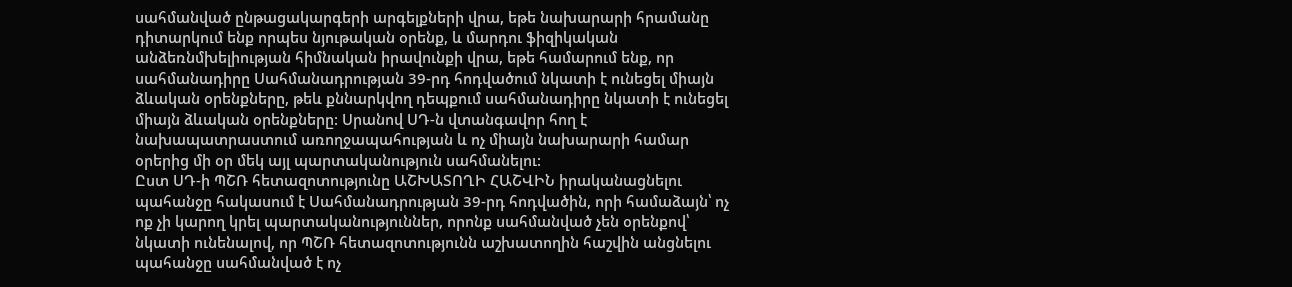սահմանված ընթացակարգերի արգելքների վրա, եթե նախարարի հրամանը դիտարկում ենք որպես նյութական օրենք, և մարդու ֆիզիկական անձեռնմխելիության հիմնական իրավունքի վրա, եթե համարում ենք, որ սահմանադիրը Սահմանադրության 39-րդ հոդվածում նկատի է ունեցել միայն ձևական օրենքները, թեև քննարկվող դեպքում սահմանադիրը նկատի է ունեցել միայն ձևական օրենքները: Սրանով ՍԴ-ն վտանգավոր հող է նախապատրաստում առողջապահության և ոչ միայն նախարարի համար օրերից մի օր մեկ այլ պարտականություն սահմանելու:
Ըստ ՍԴ-ի ՊՇՌ հետազոտությունը ԱՇԽԱՏՈՂԻ ՀԱՇՎԻՆ իրականացնելու պահանջը հակասում է Սահմանադրության 39-րդ հոդվածին, որի համաձայն՝ ոչ ոք չի կարող կրել պարտականություններ, որոնք սահմանված չեն օրենքով՝ նկատի ունենալով, որ ՊՇՌ հետազոտությունն աշխատողին հաշվին անցնելու պահանջը սահմանված է ոչ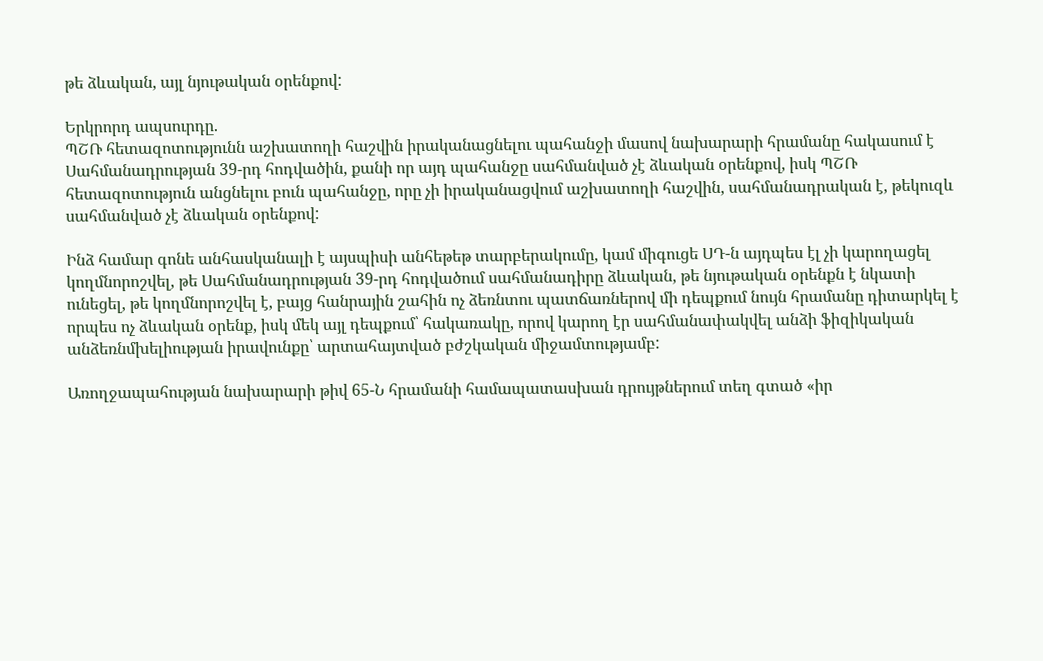թե ձևական, այլ նյութական օրենքով:

Երկրորդ ապսուրդը.
ՊՇՌ հետազոտությունն աշխատողի հաշվին իրականացնելու պահանջի մասով նախարարի հրամանը հակասում է Սահմանադրության 39-րդ հոդվածին, քանի որ այդ պահանջը սահմանված չէ ձևական օրենքով, իսկ ՊՇՌ հետազոտություն անցնելու բուն պահանջը, որը չի իրականացվում աշխատողի հաշվին, սահմանադրական է, թեկուզև սահմանված չէ ձևական օրենքով:

Ինձ համար գոնե անհասկանալի է այսպիսի անհեթեթ տարբերակումը, կամ միգուցե ՍԴ-ն այդպես էլ չի կարողացել կողմնորոշվել, թե Սահմանադրության 39-րդ հոդվածում սահմանադիրը ձևական, թե նյութական օրենքն է նկատի ունեցել, թե կողմնորոշվել է, բայց հանրային շահին ոչ ձեռնտու պատճառներով մի դեպքում նույն հրամանը դիտարկել է որպես ոչ ձևական օրենք, իսկ մեկ այլ դեպքում՝ հակառակը, որով կարող էր սահմանափակվել անձի ֆիզիկական անձեռնմխելիության իրավունքը՝ արտահայտված բժշկական միջամտությամբ:

Առողջապահության նախարարի թիվ 65-Ն հրամանի համապատասխան դրույթներում տեղ գտած «իր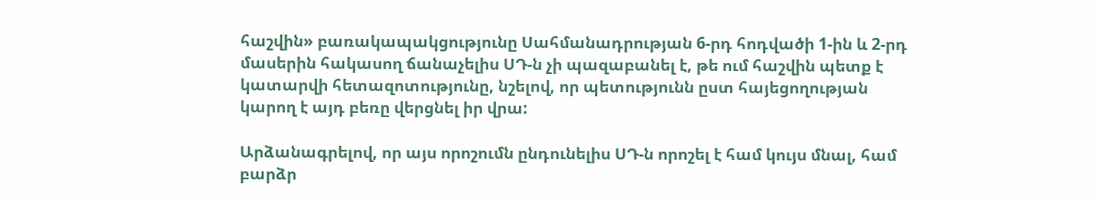հաշվին» բառակապակցությունը Սահմանադրության 6-րդ հոդվածի 1-ին և 2-րդ մասերին հակասող ճանաչելիս ՍԴ-ն չի պազաբանել է, թե ում հաշվին պետք է կատարվի հետազոտությունը, նշելով, որ պետությունն ըստ հայեցողության կարող է այդ բեռը վերցնել իր վրա:

Արձանագրելով, որ այս որոշումն ընդունելիս ՍԴ-ն որոշել է համ կույս մնալ, համ բարձր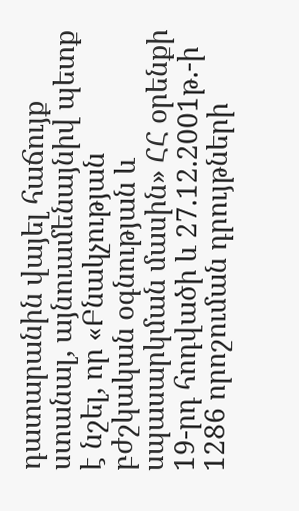դատարանին վայել հաճույք ստանալ, այնուամենայնիվ պետք է նշել, որ «Բնակչության բժշկական օգնության և սպասարկման մասին» ՀՀ օրենքի 19-րդ հոդվածի և 27.12.2001թ.-ի 1286 որոշուման դրույթների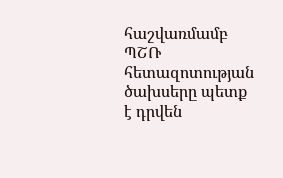հաշվառմամբ ՊՇՌ հետազոտության ծախսերը պետք է դրվեն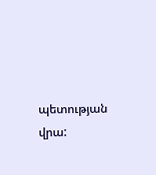պետության վրա: